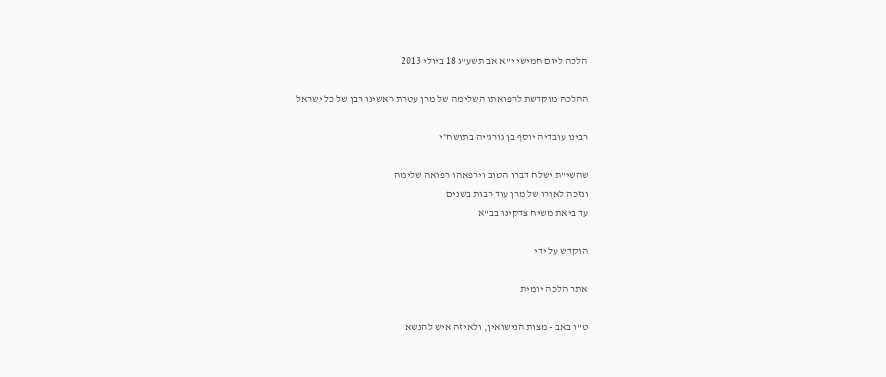הלכה ליום חמישי י"א אב תשע"ג 18 ביולי 2013

ההלכה מוקדשת לרפואתו השלימה של מרן עטרת ראשינו רבן של כל ישראל

רבינו עובדיה יוסף בן גורג'יה בתושח״י

שהשי"ת ישלח דברו הטוב וירפאהו רפואה שלימה
ונזכה לאורו של מרן עוד רבות בשנים
עד ביאת משיח צדקינו בב"א

הוקדש על ידי

אתר הלכה יומית

ט"ו באב - מצות הנישואין, ולאיזה איש להנשא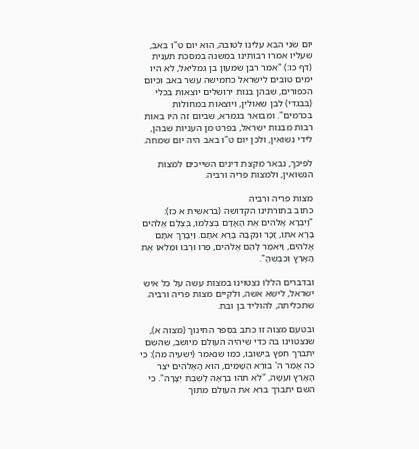יום שני הבא עלינו לטובה, הוא יום ט"ו באב, שעליו אמרו רבותינו במשנה במסכת תענית (דף כו:) "אמר רבן שמעון בן גמליאל, לא היו ימים טובים לישראל כחמישה עשר באב וכיום הכפורים, שבהן בנות ירושלים יוצאות בכלי (בבגדי) לבן שאולין, ויוצאות במחולות בכרמים". ומבואר בגמרא, שביום זה היו באות רבות מבנות ישראל, בפרט מן העניות שבהן, לידי נשואין, ולכן יום ט"ו באב היה יום שמחה.

לפיכך, נבאר מקצת דינים השייכים למצות הנשואין, ולמצות פריה ורביה.

מצות פריה ורביה
כתוב בתורתינו הקדושה (בראשית א כז): "וַיִּבְרָא אֱלֹהִים אֶת הָאָדָם בְּצַלְמוֹ, בְּצֶלֶם אֱלֹהִים בָּרָא אֹתוֹ, זָכָר וּנְקֵבָה בָּרָא אֹתָם. וַיְבָרֶךְ אֹתָם אֱלֹהִים, וַיֹּאמֶר לָהֶם אֱלֹהִים, פְּרוּ וּרְבוּ וּמִלְאוּ אֶת הָאָרֶץ וְכִבְשֻׁהָ".

ובדברים הללו נצטוינו במצות עשה על כל איש ישראל, לישא אשה, ולקיים מצות פריה ורביה. שתכליתה, להוליד בן ובת.

ובטעם מצוה זו כתב בספר החינוך (מצוה א), שנצטוינו בה כדי שיהיה העולם מיושב, שהשם יתברך חפץ בישובו, כמו שנאמר (ישעיה מה): כִּי כֹה אָמַר ה' בּוֹרֵא הַשָּׁמַיִם, הוּא הָאֱלֹהִים יֹצֵר הָאָרֶץ וְעֹשָׂהּ, "לֹא תֹהוּ בְרָאָהּ לָשֶׁבֶת יְצָרָהּ". כי השם יתברך ברא את העולם מתוך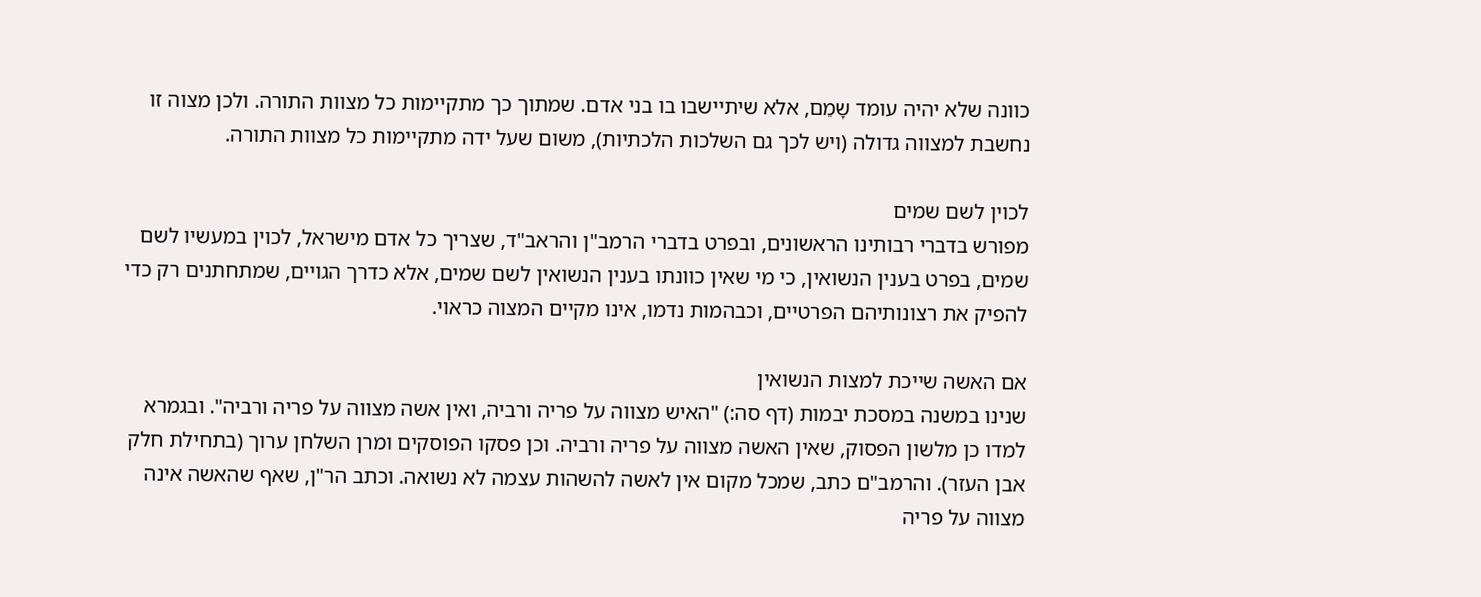כוונה שלא יהיה עומד שָמֵם, אלא שיתיישבו בו בני אדם. שמתוך כך מתקיימות כל מצוות התורה. ולכן מצוה זו נחשבת למצווה גדולה (ויש לכך גם השלכות הלכתיות), משום שעל ידה מתקיימות כל מצוות התורה.

לכוין לשם שמים
מפורש בדברי רבותינו הראשונים, ובפרט בדברי הרמב"ן והראב"ד, שצריך כל אדם מישראל, לכוין במעשיו לשם שמים, בפרט בענין הנשואין, כי מי שאין כוונתו בענין הנשואין לשם שמים, אלא כדרך הגויים, שמתחתנים רק כדי להפיק את רצונותיהם הפרטיים, וכבהמות נדמו, אינו מקיים המצוה כראוי.

אם האשה שייכת למצות הנשואין
שנינו במשנה במסכת יבמות (דף סה:) "האיש מצווה על פריה ורביה, ואין אשה מצווה על פריה ורביה". ובגמרא למדו כן מלשון הפסוק, שאין האשה מצווה על פריה ורביה. וכן פסקו הפוסקים ומרן השלחן ערוך (בתחילת חלק אבן העזר). והרמב"ם כתב, שמכל מקום אין לאשה להשהות עצמה לא נשואה. וכתב הר"ן, שאף שהאשה אינה מצווה על פריה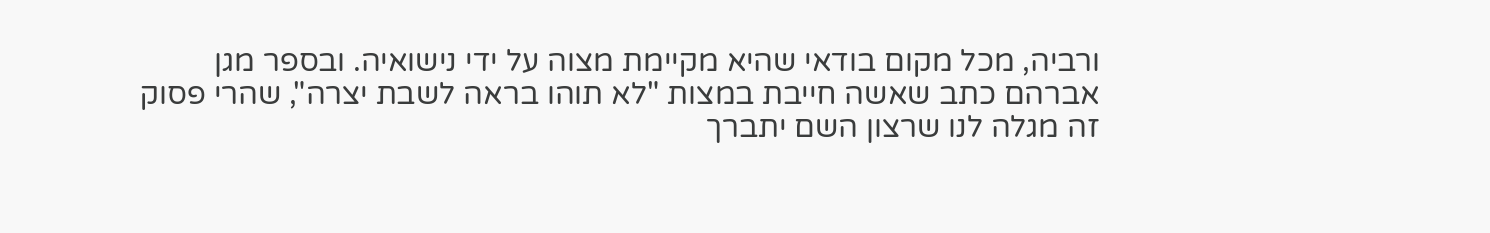ורביה, מכל מקום בודאי שהיא מקיימת מצוה על ידי נישואיה. ובספר מגן אברהם כתב שאשה חייבת במצות "לא תוהו בראה לשבת יצרה", שהרי פסוק זה מגלה לנו שרצון השם יתברך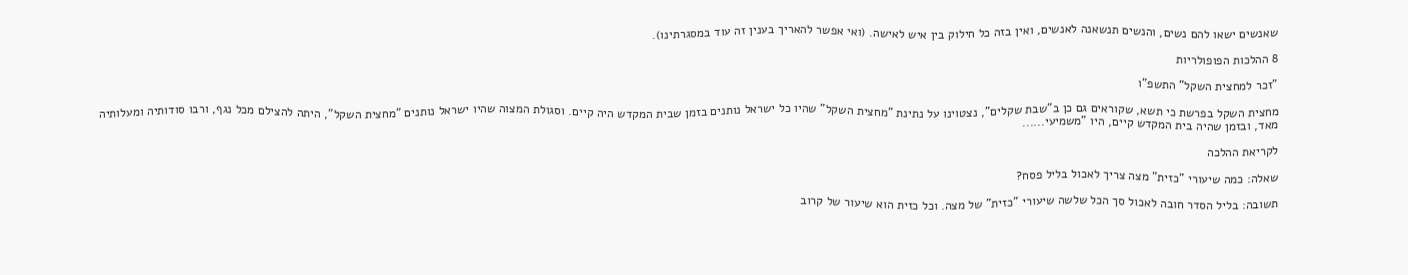שאנשים ישאו להם נשים, והנשים תנשאנה לאנשים, ואין בזה כל חילוק בין איש לאישה. (ואי אפשר להאריך בענין זה עוד במסגרתינו).

8 ההלכות הפופולריות

"זכר למחצית השקל" התשפ"ו

מחצית השקל בפרשת כי תשא, שקוראים גם כן ב"שבת שקלים", נצטוינו על נתינת "מחצית השקל" שהיו כל ישראל נותנים בזמן שבית המקדש היה קיים. וסגולת המצוה שהיו ישראל נותנים "מחצית השקל", היתה להצילם מכל נגף, ורבו סודותיה ומעלותיה מאד, ובזמן שהיה בית המקדש קיים, היו "משמיעי......

לקריאת ההלכה

שאלה: כמה שיעורי "כזית" מצה צריך לאכול בליל פסח?

תשובה: בליל הסדר חובה לאכול סך הכל שלשה שיעורי "כזית" של מצה. וכל כזית הוא שיעור של קרוב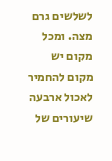לשלשים גרם מצה. ומכל מקום יש מקום להחמיר לאכול ארבעה שיעורים של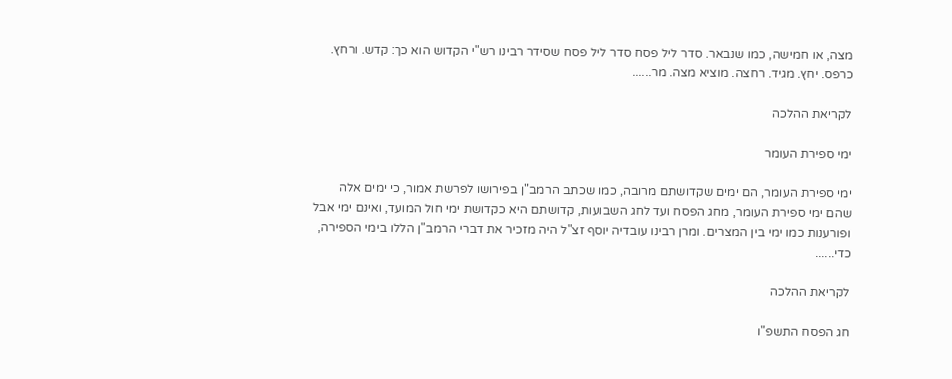מצה, או חמישה, כמו שנבאר. סדר ליל פסח סדר ליל פסח שסידר רבינו רש"י הקדוש הוא כך: קדש. ורחץ. כרפס. יחץ. מגיד. רחצה. מוציא מצה. מר......

לקריאת ההלכה

ימי ספירת העומר

ימי ספירת העומר, הם ימים שקדושתם מרובה, כמו שכתב הרמב"ן בפירושו לפרשת אמור, כי ימים אלה שהם ימי ספירת העומר, מחג הפסח ועד לחג השבועות, קדושתם היא כקדושת ימי חול המועד, ואינם ימי אבל ופורענות כמו ימי בין המצרים. ומרן רבינו עובדיה יוסף זצ"ל היה מזכיר את דברי הרמב"ן הללו בימי הספירה, כדי......

לקריאת ההלכה

חג הפסח התשפ"ו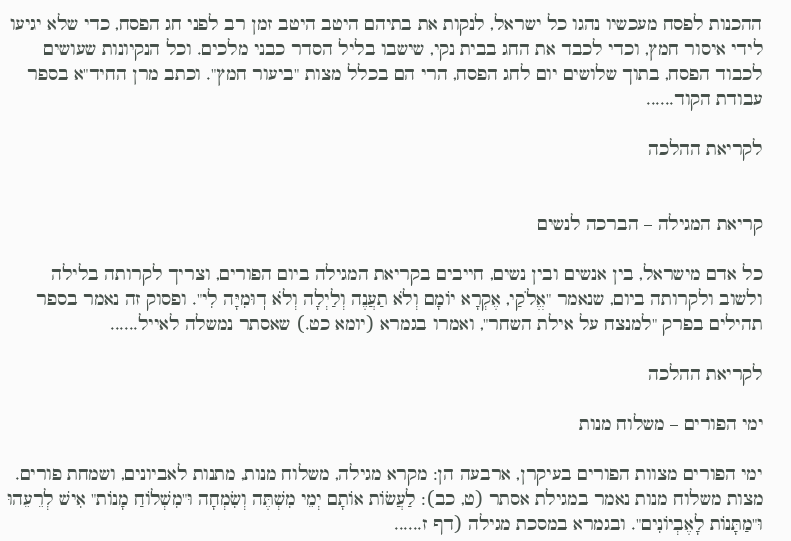ההכנות לפסח מעכשיו נהגו כל ישראל, לנקות את בתיהם היטב היטב זמן רב לפני חג הפסח, כדי שלא יגיעו לידי איסור חמץ, וכדי לכבד את החג בבית נקי, שישבו בליל הסדר כבני מלכים. וכל הנקיונות שעושים לכבוד הפסח, בתוך שלושים יום לחג הפסח, הרי הם בכלל מצות "ביעור חמץ". וכתב מרן החיד"א בספר עבודת הקוד......

לקריאת ההלכה


קריאת המגילה – הברכה לנשים

כל אדם מישראל, בין אנשים ובין נשים, חייבים בקריאת המגילה ביום הפורים, וצריך לקרותה בלילה ולשוב ולקרותה ביום, שנאמר "אֱלֹקַי, אֶקְרָא יוֹמָם וְלֹא תַעֲנֶה וְלַיְלָה וְלֹא דֽוּמִיָּה לִי". ופסוק זה נאמר בספר תהילים בפרק "למנצח על אילת השחר", ואמרו בגמרא (יומא כט.) שאסתר נמשלה לאייל......

לקריאת ההלכה

ימי הפורים – משלוח מנות

ימי הפורים מצוות הפורים בעיקרן, ארבעה הן: מקרא מגילה, משלוח מנות, מתנות לאביונים, ושמחת פורים. מצות משלוח מנות נאמר במגילת אסתר (ט, כב): לַעֲשׂוֹת אוֹתָם יְמֵי מִשְׁתֶּה וְשִׂמְחָה וּ"מִשְׁלוֹחַ מָנוֹת" אִישׁ לְרֵעֵהוּ וּ"מַתָּנוֹת לָאֶבְיוֹנִים". ובגמרא במסכת מגילה (דף ז......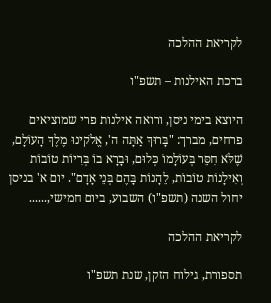לקריאת ההלכה

ברכת האילנות – תשפ"ו

היוצא בימי ניסן, ורואה אילנות פרי שמוציאים פרחים, מברך: "בָּרוּךְ אַתָּה ה', אֱלֹקינוּ מֶלֶךְ הָעוֹלָם, שֶׁלֹּא חִסֵּר בְּעוֹלָמוֹ כְּלוּם, וּבָרָא בוֹ בְּרִיוֹת טוֹבוֹת וְאִילָנוֹת טוֹבוֹת, לֵהָנוֹת בָּהֶם בְּנֵי אָדָם". יום א' בניסן יחול השנה (תשפ"ו) השבוע, ביום חמישי,......

לקריאת ההלכה

תספורת, גילוח הזקן, שנת תשפ"ו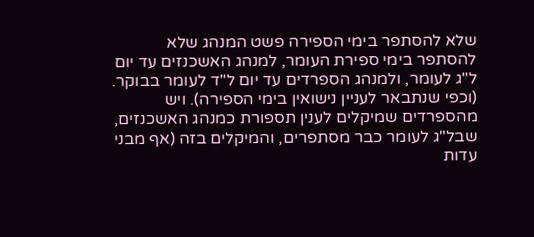שלא להסתפר בימי הספירה פשט המנהג שלא להסתפר בימי ספירת העומר, למנהג האשכנזים עד יום ל"ג לעומר, ולמנהג הספרדים עד יום ל"ד לעומר בבוקר. (וכפי שנתבאר לעניין נישואין בימי הספירה). ויש מהספרדים שמיקלים לענין תספורת כמנהג האשכנזים, שבל"ג לעומר כבר מסתפרים, והמיקלים בזה (אף מבני עדות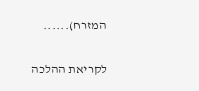המזרח)......

לקריאת ההלכה